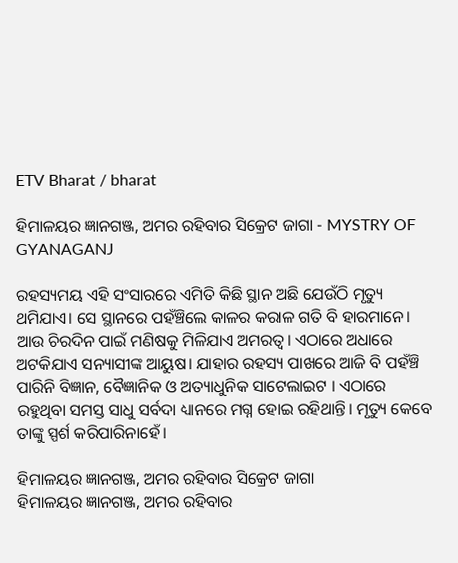ETV Bharat / bharat

ହିମାଳୟର ଜ୍ଞାନଗଞ୍ଜ, ଅମର ରହିବାର ସିକ୍ରେଟ ଜାଗା - MYSTRY OF GYANAGANJ

ରହସ୍ୟମୟ ଏହି ସଂସାରରେ ଏମିତି କିଛି ସ୍ଥାନ ଅଛି ଯେଉଁଠି ମୃତ୍ୟୁ ଥମିଯାଏ। ସେ ସ୍ଥାନରେ ପହଁଞ୍ଚିଲେ କାଳର କରାଳ ଗତି ବି ହାରମାନେ। ଆଉ ଚିରଦିନ ପାଇଁ ମଣିଷକୁ ମିଳିଯାଏ ଅମରତ୍ବ। ଏଠାରେ ଅଧାରେ ଅଟକିଯାଏ ସନ୍ୟାସୀଙ୍କ ଆୟୁଷ। ଯାହାର ରହସ୍ୟ ପାଖରେ ଆଜି ବି ପହଁଞ୍ଚି ପାରିନି ବିଜ୍ଞାନ, ବୈଜ୍ଞାନିକ ଓ ଅତ୍ୟାଧୁନିକ ସାଟେଲାଇଟ । ଏଠାରେ ରହୁଥିବା ସମସ୍ତ ସାଧୁ ସର୍ବଦା ଧ୍ୟାନରେ ମଗ୍ନ ହୋଇ ରହିଥାନ୍ତି। ମୃତ୍ୟୁ କେବେ ତାଙ୍କୁ ସ୍ପର୍ଶ କରିପାରିନାହେଁ।

ହିମାଳୟର ଜ୍ଞାନଗଞ୍ଜ, ଅମର ରହିବାର ସିକ୍ରେଟ ଜାଗା
ହିମାଳୟର ଜ୍ଞାନଗଞ୍ଜ, ଅମର ରହିବାର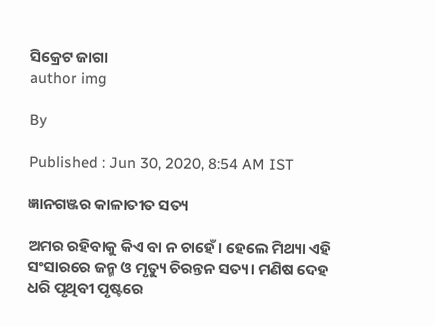ସିକ୍ରେଟ ଜାଗା
author img

By

Published : Jun 30, 2020, 8:54 AM IST

ଜ୍ଞାନଗଞ୍ଜର କାଳାତୀତ ସତ୍ୟ

ଅମର ରହିବାକୁ କିଏ ବା ନ ଚାହେଁ। ହେଲେ ମିଥ୍ୟା ଏହି ସଂସାରରେ ଜନ୍ମ ଓ ମୃତ୍ୟୁ ଚିରନ୍ତନ ସତ୍ୟ। ମଣିଷ ଦେହ ଧରି ପୃଥିବୀ ପୃଷ୍ଟରେ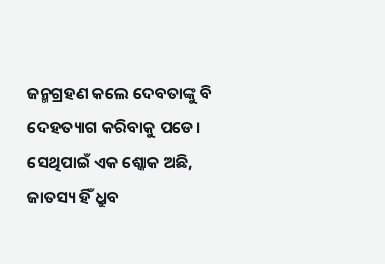ଜନ୍ମଗ୍ରହଣ କଲେ ଦେବତାଙ୍କୁ ବି ଦେହତ୍ୟାଗ କରିବାକୁ ପଡେ। ସେଥିପାଇଁ ଏକ ଶ୍କୋକ ଅଛି, ଜାତସ୍ୟ ହିଁ ଧ୍ରୁବ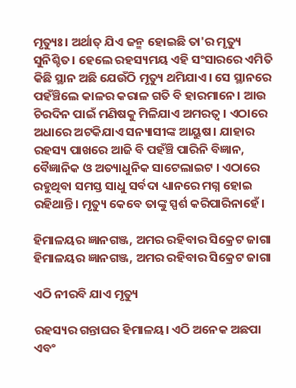ମୃତ୍ୟୁଃ। ଅର୍ଥାତ୍ ଯିଏ ଜନ୍ମ ହୋଇଛି ତା'ର ମୃତ୍ୟୁ ସୁନିଶ୍ଚିତ। ହେଲେ ରହସ୍ୟମୟ ଏହି ସଂସାରରେ ଏମିତି କିଛି ସ୍ଥାନ ଅଛି ଯେଉଁଠି ମୃତ୍ୟୁ ଥମିଯାଏ। ସେ ସ୍ଥାନରେ ପହଁଞ୍ଚିଲେ କାଳର କରାଳ ଗତି ବି ହାରମାନେ। ଆଉ ଚିରଦିନ ପାଇଁ ମଣିଷକୁ ମିଳିଯାଏ ଅମରତ୍ବ। ଏଠାରେ ଅଧାରେ ଅଟକିଯାଏ ସନ୍ୟାସୀଙ୍କ ଆୟୁଷ। ଯାହାର ରହସ୍ୟ ପାଖରେ ଆଜି ବି ପହଁଞ୍ଚି ପାରିନି ବିଜ୍ଞାନ, ବୈଜ୍ଞାନିକ ଓ ଅତ୍ୟାଧୁନିକ ସାଟେଲାଇଟ । ଏଠାରେ ରହୁଥିବା ସମସ୍ତ ସାଧୁ ସର୍ବଦା ଧ୍ୟାନରେ ମଗ୍ନ ହୋଇ ରହିଥାନ୍ତି। ମୃତ୍ୟୁ କେବେ ତାଙ୍କୁ ସ୍ପର୍ଶ କରିପାରିନାହେଁ।

ହିମାଳୟର ଜ୍ଞାନଗଞ୍ଜ, ଅମର ରହିବାର ସିକ୍ରେଟ ଜାଗା
ହିମାଳୟର ଜ୍ଞାନଗଞ୍ଜ, ଅମର ରହିବାର ସିକ୍ରେଟ ଜାଗା

ଏଠି ନୀରବି ଯାଏ ମୃତ୍ୟୁ

ରହସ୍ୟର ଗନ୍ତାଘର ହିମାଳୟ। ଏଠି ଅନେକ ଅଛପା ଏବଂ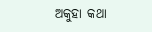ଅକୁହା କଥା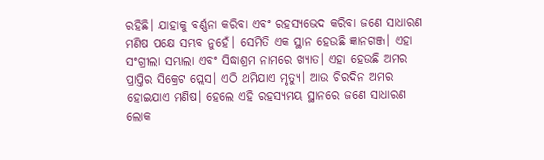ରହିଛି। ଯାହାକୁ ବର୍ଣ୍ଣନା କରିବା ଏବଂ ରହସ୍ୟଭେଦ କରିବା ଜଣେ ସାଧାରଣ ମଣିଷ ପକ୍ଷେ ସମ୍ଭବ ନୁହେଁ। ସେମିତି ଏକ ସ୍ଥାନ ହେଉଛି ଜ୍ଞାନଗଞ୍ଜ। ଏହା ସଂଗ୍ରୀଲା ସମ୍ଭାଲା ଏବଂ ସିଦ୍ଧାଶ୍ରମ ନାମରେ ଖ୍ୟାତ। ଏହା ହେଉଛି ଅମର ପ୍ରାପ୍ତିର ସିକ୍ରେଟ ପ୍ଲେସ। ଏଠି ଥମିଯାଏ ମୃତ୍ୟୁ। ଆଉ ଚିରଦିନ ଅମର ହୋଇଯାଏ ମଣିଷ। ହେଲେ ଏହି ରହସ୍ୟମୟ ସ୍ଥାନରେ ଜଣେ ସାଧାରଣ ଲୋକ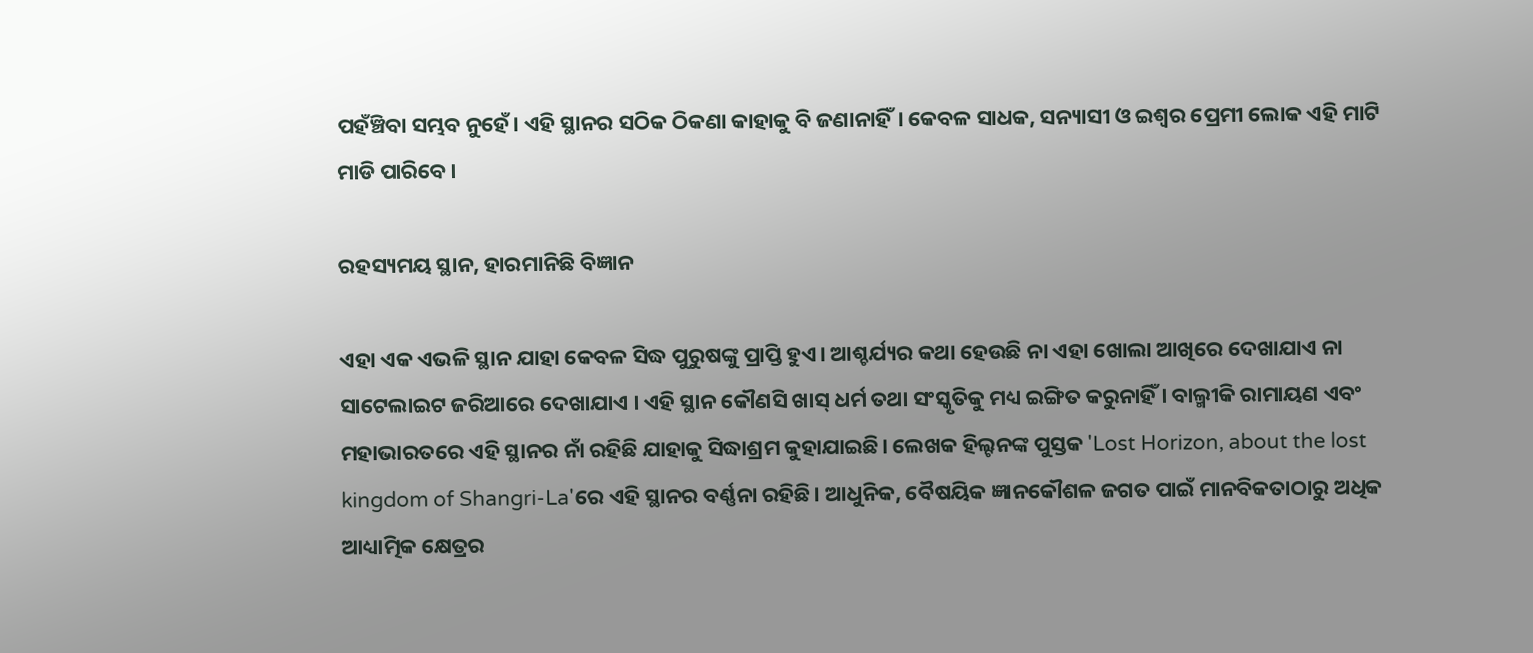ପହଁଞ୍ଚିବା ସମ୍ଭବ ନୁହେଁ। ଏହି ସ୍ଥାନର ସଠିକ ଠିକଣା କାହାକୁ ବି ଜଣାନାହିଁ। କେବଳ ସାଧକ, ସନ୍ୟାସୀ ଓ ଇଶ୍ବର ପ୍ରେମୀ ଲୋକ ଏହି ମାଟି ମାଡି ପାରିବେ।

ରହସ୍ୟମୟ ସ୍ଥାନ, ହାରମାନିଛି ବିଜ୍ଞାନ

ଏହା ଏକ ଏଭଳି ସ୍ଥାନ ଯାହା କେବଳ ସିଦ୍ଧ ପୁରୁଷଙ୍କୁ ପ୍ରାପ୍ତି ହୁଏ। ଆଶ୍ଚର୍ଯ୍ୟର କଥା ହେଉଛି ନା ଏହା ଖୋଲା ଆଖିରେ ଦେଖାଯାଏ ନା ସାଟେଲାଇଟ ଜରିଆରେ ଦେଖାଯାଏ । ଏହି ସ୍ଥାନ କୌଣସି ଖାସ୍ ଧର୍ମ ତଥା ସଂସ୍କୃତିକୁ ମଧ୍ୟ ଇଙ୍ଗିତ କରୁନାହିଁ । ବାଲ୍ମୀକି ରାମାୟଣ ଏବଂ ମହାଭାରତରେ ଏହି ସ୍ଥାନର ନାଁ ରହିଛି ଯାହାକୁ ସିଦ୍ଧାଶ୍ରମ କୁହାଯାଇଛି। ଲେଖକ ହିଲ୍ଟନଙ୍କ ପୁସ୍ତକ 'Lost Horizon, about the lost kingdom of Shangri-La'ରେ ଏହି ସ୍ଥାନର ବର୍ଣ୍ଣନା ରହିଛି। ଆଧୁନିକ, ବୈଷୟିକ ଜ୍ଞାନକୌଶଳ ଜଗତ ପାଇଁ ମାନବିକତାଠାରୁ ଅଧିକ ଆଧ୍ୟାତ୍ମିକ କ୍ଷେତ୍ରର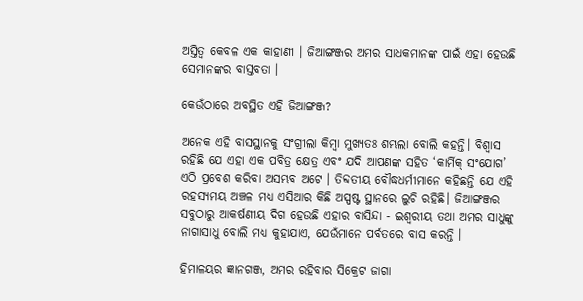ଅସ୍ତିତ୍ବ କେବଳ ଏକ କାହାଣୀ । ଜିଆଙ୍ଗଞ୍ଜର ଅମର ସାଧକମାନଙ୍କ ପାଇଁ ଏହା ହେଉଛି ସେମାନଙ୍କର ବାସ୍ତବତା ।

କେଉଁଠାରେ ଅବସ୍ଥିତ ଏହି ଜିଆଙ୍ଗଞ୍ଜ?

ଅନେକ ଏହି ବାସସ୍ଥାନକୁ ସଂଗ୍ରୀଲା କିମ୍ବା ମୁଖ୍ୟତଃ ଶମ୍ଭଲା ବୋଲି କହନ୍ତି। ବିଶ୍ବାସ ରହିଛି ଯେ ଏହା ଏକ ପବିତ୍ର କ୍ଷେତ୍ର ଏବଂ ଯଦି ଆପଣଙ୍କ ସହିତ ‘କାର୍ମିକ୍ ସଂଯୋଗ’ ଏଠି ପ୍ରବେଶ କରିବା ଅସମ୍ଭବ ଅଟେ । ତିବ୍ଦତୀୟ ବୌଦ୍ଧଧର୍ମୀମାନେ କହିଛନ୍ତି ଯେ ଏହି ରହସ୍ୟମୟ ଅଞ୍ଚଳ ମଧ୍ୟ ଏସିଆର କିଛି ଅସ୍ପଷ୍ଟ ସ୍ଥାନରେ ଲୁଚି ରହିଛି। ଜିଆଙ୍ଗଞ୍ଜର ସବୁଠାରୁ ଆକର୍ଷଣୀୟ ଦିଗ ହେଉଛି ଏହାର ବାସିନ୍ଦା - ଇଶ୍ବରୀୟ ତଥା ଅମର ସାଧୁଙ୍କୁ ନାଗାସାଧୁ ବୋଲି ମଧ୍ୟ କୁହାଯାଏ, ଯେଉଁମାନେ ପର୍ବତରେ ବାସ କରନ୍ତି ।

ହିମାଳୟର ଜ୍ଞାନଗଞ୍ଜ, ଅମର ରହିବାର ସିକ୍ରେଟ ଜାଗା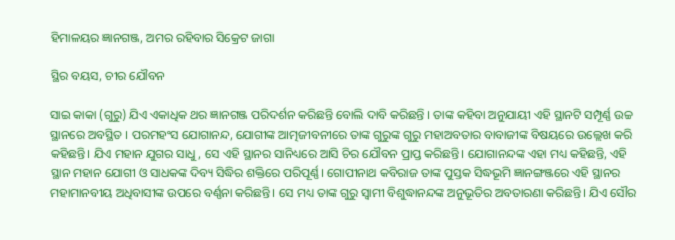ହିମାଳୟର ଜ୍ଞାନଗଞ୍ଜ, ଅମର ରହିବାର ସିକ୍ରେଟ ଜାଗା

ସ୍ଥିର ବୟସ, ଚୀର ଯୌବନ

ସାଇ କାକା (ଗୁରୁ) ଯିଏ ଏକାଧିକ ଥର ଜ୍ଞାନଗଞ୍ଜ ପରିଦର୍ଶନ କରିଛନ୍ତି ବୋଲି ଦାବି କରିଛନ୍ତି । ତାଙ୍କ କହିବା ଅନୁଯାୟୀ ଏହି ସ୍ଥାନଟି ସମ୍ପୂର୍ଣ୍ଣ ଉଚ୍ଚ ସ୍ଥାନରେ ଅବସ୍ଥିତ । ପରମହଂସ ଯୋଗାନନ୍ଦ, ଯୋଗୀଙ୍କ ଆତ୍ମଜୀବନୀରେ ତାଙ୍କ ଗୁରୁଙ୍କ ଗୁରୁ ମହାଅବତାର ବାବାଜୀଙ୍କ ବିଷୟରେ ଉଲ୍ଲେଖ କରି କହିଛନ୍ତି। ଯିଏ ମହାନ ଯୁଗର ସାଧୁ, ସେ ଏହି ସ୍ଥାନର ସାନିଧ୍ୟରେ ଆସି ଚିର ଯୌବନ ପ୍ରାପ୍ତ କରିଛନ୍ତି। ଯୋଗାନନ୍ଦଙ୍କ ଏହା ମଧ୍ୟ କହିଛନ୍ତି, ଏହି ସ୍ଥାନ ମହାନ ଯୋଗୀ ଓ ସାଧକଙ୍କ ଦିବ୍ୟ ସିଦ୍ଧିର ଶକ୍ତିରେ ପରିପୂର୍ଣ୍ଣ। ଗୋପୀନାଥ କବିରାଜ ତାଙ୍କ ପୁସ୍ତକ ସିଦ୍ଧଭୂମି ଜ୍ଞାନଙ୍ଗଞ୍ଜରେ ଏହି ସ୍ଥାନର ମହାମାନବୀୟ ଅଧିବାସୀଙ୍କ ଉପରେ ବର୍ଣ୍ଣନା କରିଛନ୍ତି। ସେ ମଧ୍ୟ ତାଙ୍କ ଗୁରୁ ସ୍ବାମୀ ବିଶୁଦ୍ଧାନନ୍ଦଙ୍କ ଅନୁଭୂତିର ଅବତାରଣା କରିଛନ୍ତି। ଯିଏ ସୌର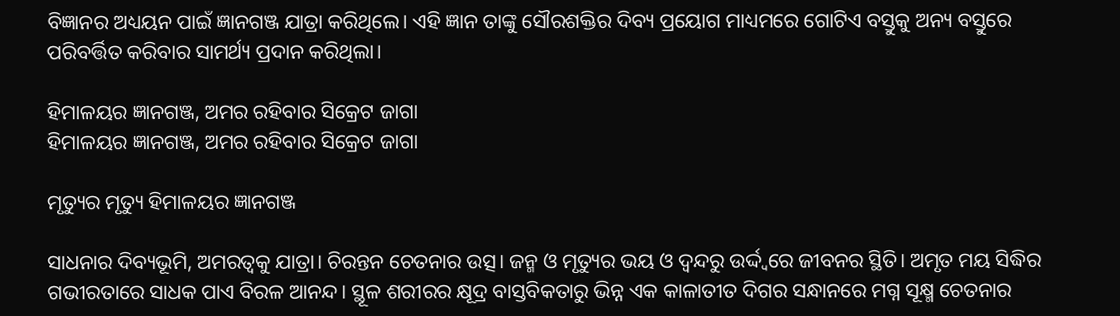ବିଜ୍ଞାନର ଅଧ୍ୟୟନ ପାଇଁ ଜ୍ଞାନଗଞ୍ଜ ଯାତ୍ରା କରିଥିଲେ। ଏହି ଜ୍ଞାନ ତାଙ୍କୁ ସୌରଶକ୍ତିର ଦିବ୍ୟ ପ୍ରୟୋଗ ମାଧ୍ୟମରେ ଗୋଟିଏ ବସ୍ତୁକୁ ଅନ୍ୟ ବସ୍ତୁରେ ପରିବର୍ତ୍ତିତ କରିବାର ସାମର୍ଥ୍ୟ ପ୍ରଦାନ କରିଥିଲା।

ହିମାଳୟର ଜ୍ଞାନଗଞ୍ଜ, ଅମର ରହିବାର ସିକ୍ରେଟ ଜାଗା
ହିମାଳୟର ଜ୍ଞାନଗଞ୍ଜ, ଅମର ରହିବାର ସିକ୍ରେଟ ଜାଗା

ମୃତ୍ୟୁର ମୃତ୍ୟୁ ହିମାଳୟର ଜ୍ଞାନଗଞ୍ଜ

ସାଧନାର ଦିବ୍ୟଭୂମି, ଅମରତ୍ବକୁ ଯାତ୍ରା। ଚିରନ୍ତନ ଚେତନାର ଉତ୍ସ। ଜନ୍ମ ଓ ମୃତ୍ୟୁର ଭୟ ଓ ଦ୍ବନ୍ଦରୁ ଉର୍ଦ୍ଦ୍ବରେ ଜୀବନର ସ୍ଥିତି। ଅମୃତ ମୟ ସିଦ୍ଧିର ଗଭୀରତାରେ ସାଧକ ପାଏ ବିରଳ ଆନନ୍ଦ। ସ୍ଥୂଳ ଶରୀରର କ୍ଷୂଦ୍ର ବାସ୍ତବିକତାରୁ ଭିନ୍ନ ଏକ କାଳାତୀତ ଦିଗର ସନ୍ଧାନରେ ମଗ୍ନ ସୂକ୍ଷ୍ମ ଚେତନାର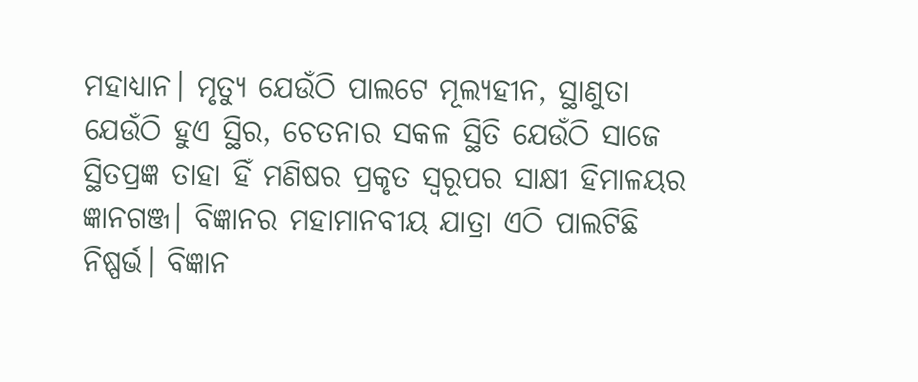ମହାଧ୍ୟାନ। ମୃତ୍ୟୁ ଯେଉଁଠି ପାଲଟେ ମୂଲ୍ୟହୀନ, ସ୍ଥାଣୁତା ଯେଉଁଠି ହୁଏ ସ୍ଥିର, ଚେତନାର ସକଳ ସ୍ଥିତି ଯେଉଁଠି ସାଜେ ସ୍ଥିତପ୍ରଜ୍ଞ ତାହା ହିଁ ମଣିଷର ପ୍ରକୃତ ସ୍ବରୂପର ସାକ୍ଷୀ ହିମାଳୟର ଜ୍ଞାନଗଞ୍ଜ। ବିଜ୍ଞାନର ମହାମାନବୀୟ ଯାତ୍ରା ଏଠି ପାଲଟିଛି ନିଷ୍ପର୍ଭ। ବିଜ୍ଞାନ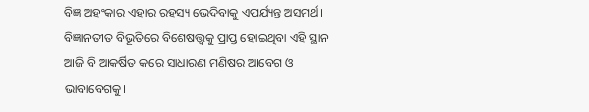ବିଜ୍ଞ ଅହଂକାର ଏହାର ରହସ୍ୟ ଭେଦିବାକୁ ଏପର୍ଯ୍ୟନ୍ତ ଅସମର୍ଥ। ବିଜ୍ଞାନତୀତ ବିଭୂତିରେ ବିଶେଷତ୍ତ୍ବକୁ ପ୍ରାପ୍ତ ହୋଇଥିବା ଏହି ସ୍ଥାନ ଆଜି ବି ଆକର୍ଷିତ କରେ ସାଧାରଣ ମଣିଷର ଆବେଗ ଓ ଭାବାବେଗକୁ।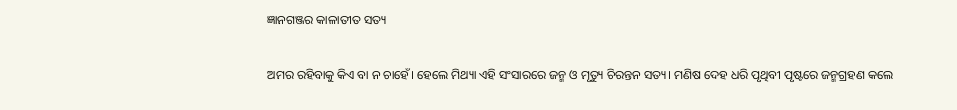ଜ୍ଞାନଗଞ୍ଜର କାଳାତୀତ ସତ୍ୟ

ଅମର ରହିବାକୁ କିଏ ବା ନ ଚାହେଁ। ହେଲେ ମିଥ୍ୟା ଏହି ସଂସାରରେ ଜନ୍ମ ଓ ମୃତ୍ୟୁ ଚିରନ୍ତନ ସତ୍ୟ। ମଣିଷ ଦେହ ଧରି ପୃଥିବୀ ପୃଷ୍ଟରେ ଜନ୍ମଗ୍ରହଣ କଲେ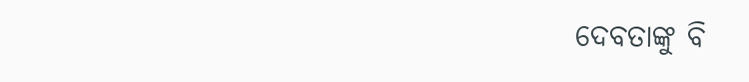ଦେବତାଙ୍କୁ ବି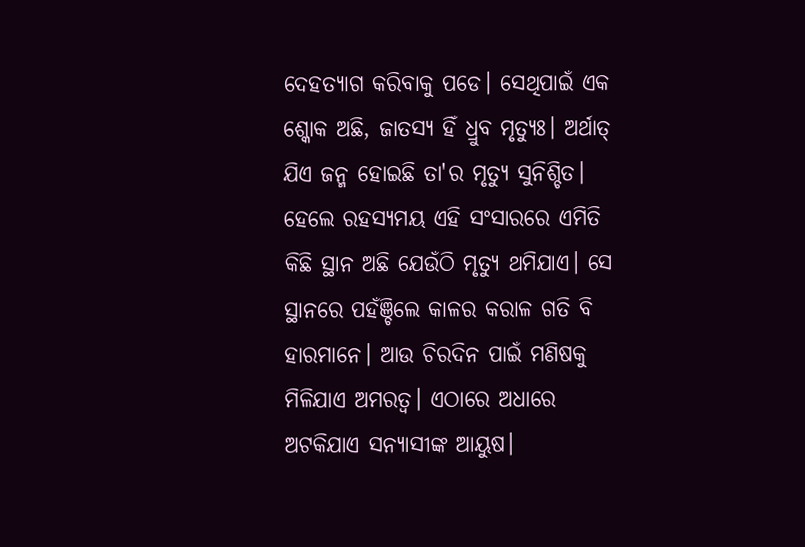ଦେହତ୍ୟାଗ କରିବାକୁ ପଡେ। ସେଥିପାଇଁ ଏକ ଶ୍କୋକ ଅଛି, ଜାତସ୍ୟ ହିଁ ଧ୍ରୁବ ମୃତ୍ୟୁଃ। ଅର୍ଥାତ୍ ଯିଏ ଜନ୍ମ ହୋଇଛି ତା'ର ମୃତ୍ୟୁ ସୁନିଶ୍ଚିତ। ହେଲେ ରହସ୍ୟମୟ ଏହି ସଂସାରରେ ଏମିତି କିଛି ସ୍ଥାନ ଅଛି ଯେଉଁଠି ମୃତ୍ୟୁ ଥମିଯାଏ। ସେ ସ୍ଥାନରେ ପହଁଞ୍ଚିଲେ କାଳର କରାଳ ଗତି ବି ହାରମାନେ। ଆଉ ଚିରଦିନ ପାଇଁ ମଣିଷକୁ ମିଳିଯାଏ ଅମରତ୍ବ। ଏଠାରେ ଅଧାରେ ଅଟକିଯାଏ ସନ୍ୟାସୀଙ୍କ ଆୟୁଷ।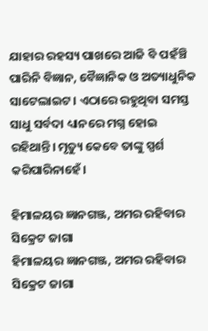ଯାହାର ରହସ୍ୟ ପାଖରେ ଆଜି ବି ପହଁଞ୍ଚି ପାରିନି ବିଜ୍ଞାନ, ବୈଜ୍ଞାନିକ ଓ ଅତ୍ୟାଧୁନିକ ସାଟେଲାଇଟ । ଏଠାରେ ରହୁଥିବା ସମସ୍ତ ସାଧୁ ସର୍ବଦା ଧ୍ୟାନରେ ମଗ୍ନ ହୋଇ ରହିଥାନ୍ତି। ମୃତ୍ୟୁ କେବେ ତାଙ୍କୁ ସ୍ପର୍ଶ କରିପାରିନାହେଁ।

ହିମାଳୟର ଜ୍ଞାନଗଞ୍ଜ, ଅମର ରହିବାର ସିକ୍ରେଟ ଜାଗା
ହିମାଳୟର ଜ୍ଞାନଗଞ୍ଜ, ଅମର ରହିବାର ସିକ୍ରେଟ ଜାଗା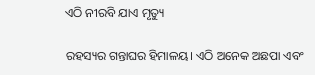ଏଠି ନୀରବି ଯାଏ ମୃତ୍ୟୁ

ରହସ୍ୟର ଗନ୍ତାଘର ହିମାଳୟ। ଏଠି ଅନେକ ଅଛପା ଏବଂ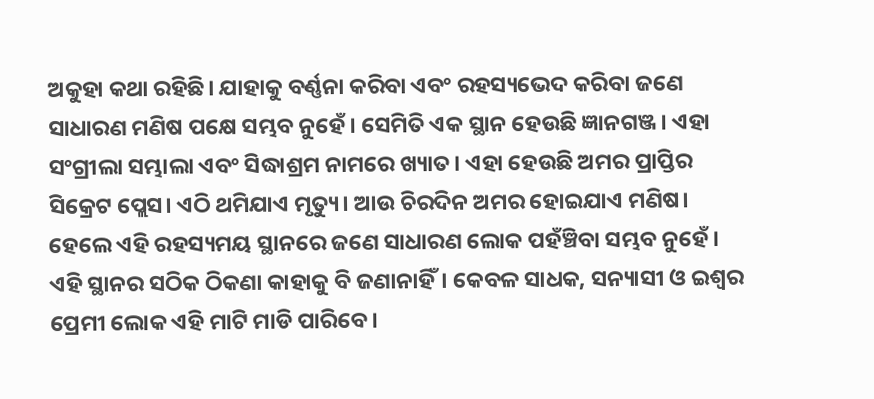ଅକୁହା କଥା ରହିଛି। ଯାହାକୁ ବର୍ଣ୍ଣନା କରିବା ଏବଂ ରହସ୍ୟଭେଦ କରିବା ଜଣେ ସାଧାରଣ ମଣିଷ ପକ୍ଷେ ସମ୍ଭବ ନୁହେଁ। ସେମିତି ଏକ ସ୍ଥାନ ହେଉଛି ଜ୍ଞାନଗଞ୍ଜ। ଏହା ସଂଗ୍ରୀଲା ସମ୍ଭାଲା ଏବଂ ସିଦ୍ଧାଶ୍ରମ ନାମରେ ଖ୍ୟାତ। ଏହା ହେଉଛି ଅମର ପ୍ରାପ୍ତିର ସିକ୍ରେଟ ପ୍ଲେସ। ଏଠି ଥମିଯାଏ ମୃତ୍ୟୁ। ଆଉ ଚିରଦିନ ଅମର ହୋଇଯାଏ ମଣିଷ। ହେଲେ ଏହି ରହସ୍ୟମୟ ସ୍ଥାନରେ ଜଣେ ସାଧାରଣ ଲୋକ ପହଁଞ୍ଚିବା ସମ୍ଭବ ନୁହେଁ। ଏହି ସ୍ଥାନର ସଠିକ ଠିକଣା କାହାକୁ ବି ଜଣାନାହିଁ। କେବଳ ସାଧକ, ସନ୍ୟାସୀ ଓ ଇଶ୍ବର ପ୍ରେମୀ ଲୋକ ଏହି ମାଟି ମାଡି ପାରିବେ।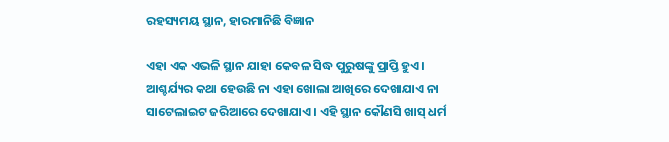ରହସ୍ୟମୟ ସ୍ଥାନ, ହାରମାନିଛି ବିଜ୍ଞାନ

ଏହା ଏକ ଏଭଳି ସ୍ଥାନ ଯାହା କେବଳ ସିଦ୍ଧ ପୁରୁଷଙ୍କୁ ପ୍ରାପ୍ତି ହୁଏ। ଆଶ୍ଚର୍ଯ୍ୟର କଥା ହେଉଛି ନା ଏହା ଖୋଲା ଆଖିରେ ଦେଖାଯାଏ ନା ସାଟେଲାଇଟ ଜରିଆରେ ଦେଖାଯାଏ । ଏହି ସ୍ଥାନ କୌଣସି ଖାସ୍ ଧର୍ମ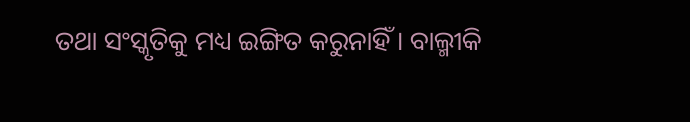ତଥା ସଂସ୍କୃତିକୁ ମଧ୍ୟ ଇଙ୍ଗିତ କରୁନାହିଁ । ବାଲ୍ମୀକି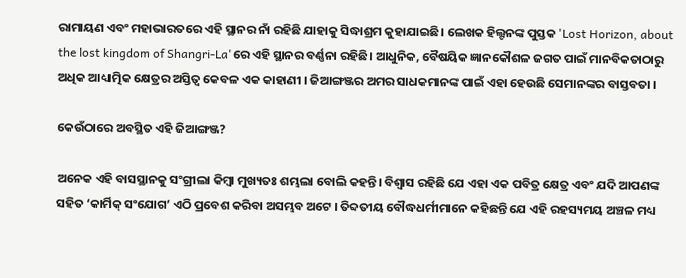ରାମାୟଣ ଏବଂ ମହାଭାରତରେ ଏହି ସ୍ଥାନର ନାଁ ରହିଛି ଯାହାକୁ ସିଦ୍ଧାଶ୍ରମ କୁହାଯାଇଛି। ଲେଖକ ହିଲ୍ଟନଙ୍କ ପୁସ୍ତକ 'Lost Horizon, about the lost kingdom of Shangri-La'ରେ ଏହି ସ୍ଥାନର ବର୍ଣ୍ଣନା ରହିଛି। ଆଧୁନିକ, ବୈଷୟିକ ଜ୍ଞାନକୌଶଳ ଜଗତ ପାଇଁ ମାନବିକତାଠାରୁ ଅଧିକ ଆଧ୍ୟାତ୍ମିକ କ୍ଷେତ୍ରର ଅସ୍ତିତ୍ବ କେବଳ ଏକ କାହାଣୀ । ଜିଆଙ୍ଗଞ୍ଜର ଅମର ସାଧକମାନଙ୍କ ପାଇଁ ଏହା ହେଉଛି ସେମାନଙ୍କର ବାସ୍ତବତା ।

କେଉଁଠାରେ ଅବସ୍ଥିତ ଏହି ଜିଆଙ୍ଗଞ୍ଜ?

ଅନେକ ଏହି ବାସସ୍ଥାନକୁ ସଂଗ୍ରୀଲା କିମ୍ବା ମୁଖ୍ୟତଃ ଶମ୍ଭଲା ବୋଲି କହନ୍ତି। ବିଶ୍ବାସ ରହିଛି ଯେ ଏହା ଏକ ପବିତ୍ର କ୍ଷେତ୍ର ଏବଂ ଯଦି ଆପଣଙ୍କ ସହିତ ‘କାର୍ମିକ୍ ସଂଯୋଗ’ ଏଠି ପ୍ରବେଶ କରିବା ଅସମ୍ଭବ ଅଟେ । ତିବ୍ଦତୀୟ ବୌଦ୍ଧଧର୍ମୀମାନେ କହିଛନ୍ତି ଯେ ଏହି ରହସ୍ୟମୟ ଅଞ୍ଚଳ ମଧ୍ୟ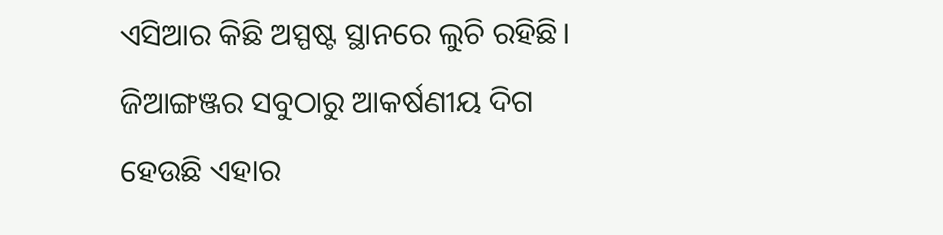ଏସିଆର କିଛି ଅସ୍ପଷ୍ଟ ସ୍ଥାନରେ ଲୁଚି ରହିଛି। ଜିଆଙ୍ଗଞ୍ଜର ସବୁଠାରୁ ଆକର୍ଷଣୀୟ ଦିଗ ହେଉଛି ଏହାର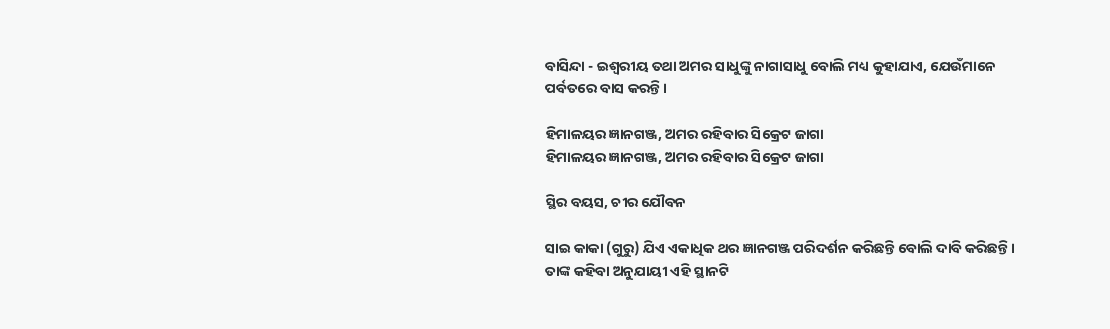ବାସିନ୍ଦା - ଇଶ୍ବରୀୟ ତଥା ଅମର ସାଧୁଙ୍କୁ ନାଗାସାଧୁ ବୋଲି ମଧ୍ୟ କୁହାଯାଏ, ଯେଉଁମାନେ ପର୍ବତରେ ବାସ କରନ୍ତି ।

ହିମାଳୟର ଜ୍ଞାନଗଞ୍ଜ, ଅମର ରହିବାର ସିକ୍ରେଟ ଜାଗା
ହିମାଳୟର ଜ୍ଞାନଗଞ୍ଜ, ଅମର ରହିବାର ସିକ୍ରେଟ ଜାଗା

ସ୍ଥିର ବୟସ, ଚୀର ଯୌବନ

ସାଇ କାକା (ଗୁରୁ) ଯିଏ ଏକାଧିକ ଥର ଜ୍ଞାନଗଞ୍ଜ ପରିଦର୍ଶନ କରିଛନ୍ତି ବୋଲି ଦାବି କରିଛନ୍ତି । ତାଙ୍କ କହିବା ଅନୁଯାୟୀ ଏହି ସ୍ଥାନଟି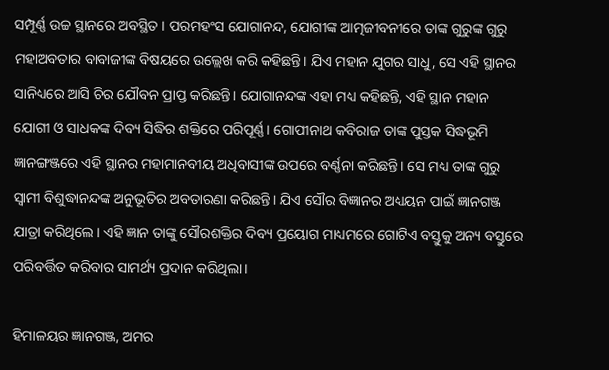ସମ୍ପୂର୍ଣ୍ଣ ଉଚ୍ଚ ସ୍ଥାନରେ ଅବସ୍ଥିତ । ପରମହଂସ ଯୋଗାନନ୍ଦ, ଯୋଗୀଙ୍କ ଆତ୍ମଜୀବନୀରେ ତାଙ୍କ ଗୁରୁଙ୍କ ଗୁରୁ ମହାଅବତାର ବାବାଜୀଙ୍କ ବିଷୟରେ ଉଲ୍ଲେଖ କରି କହିଛନ୍ତି। ଯିଏ ମହାନ ଯୁଗର ସାଧୁ, ସେ ଏହି ସ୍ଥାନର ସାନିଧ୍ୟରେ ଆସି ଚିର ଯୌବନ ପ୍ରାପ୍ତ କରିଛନ୍ତି। ଯୋଗାନନ୍ଦଙ୍କ ଏହା ମଧ୍ୟ କହିଛନ୍ତି, ଏହି ସ୍ଥାନ ମହାନ ଯୋଗୀ ଓ ସାଧକଙ୍କ ଦିବ୍ୟ ସିଦ୍ଧିର ଶକ୍ତିରେ ପରିପୂର୍ଣ୍ଣ। ଗୋପୀନାଥ କବିରାଜ ତାଙ୍କ ପୁସ୍ତକ ସିଦ୍ଧଭୂମି ଜ୍ଞାନଙ୍ଗଞ୍ଜରେ ଏହି ସ୍ଥାନର ମହାମାନବୀୟ ଅଧିବାସୀଙ୍କ ଉପରେ ବର୍ଣ୍ଣନା କରିଛନ୍ତି। ସେ ମଧ୍ୟ ତାଙ୍କ ଗୁରୁ ସ୍ବାମୀ ବିଶୁଦ୍ଧାନନ୍ଦଙ୍କ ଅନୁଭୂତିର ଅବତାରଣା କରିଛନ୍ତି। ଯିଏ ସୌର ବିଜ୍ଞାନର ଅଧ୍ୟୟନ ପାଇଁ ଜ୍ଞାନଗଞ୍ଜ ଯାତ୍ରା କରିଥିଲେ। ଏହି ଜ୍ଞାନ ତାଙ୍କୁ ସୌରଶକ୍ତିର ଦିବ୍ୟ ପ୍ରୟୋଗ ମାଧ୍ୟମରେ ଗୋଟିଏ ବସ୍ତୁକୁ ଅନ୍ୟ ବସ୍ତୁରେ ପରିବର୍ତ୍ତିତ କରିବାର ସାମର୍ଥ୍ୟ ପ୍ରଦାନ କରିଥିଲା।

ହିମାଳୟର ଜ୍ଞାନଗଞ୍ଜ, ଅମର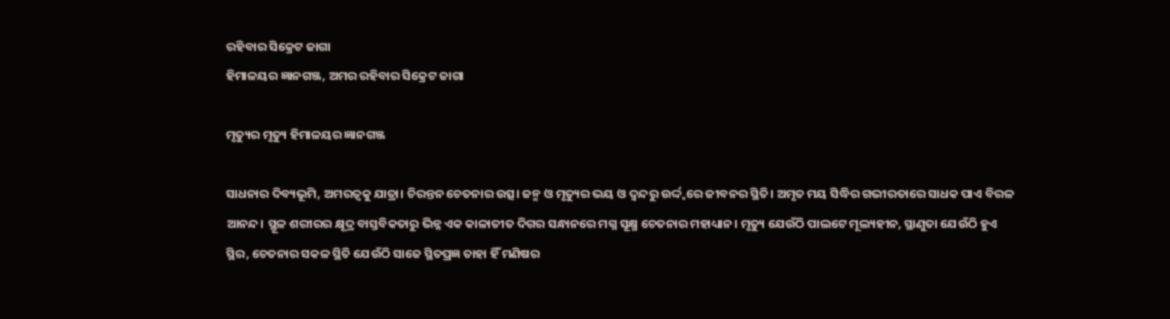ରହିବାର ସିକ୍ରେଟ ଜାଗା
ହିମାଳୟର ଜ୍ଞାନଗଞ୍ଜ, ଅମର ରହିବାର ସିକ୍ରେଟ ଜାଗା

ମୃତ୍ୟୁର ମୃତ୍ୟୁ ହିମାଳୟର ଜ୍ଞାନଗଞ୍ଜ

ସାଧନାର ଦିବ୍ୟଭୂମି, ଅମରତ୍ବକୁ ଯାତ୍ରା। ଚିରନ୍ତନ ଚେତନାର ଉତ୍ସ। ଜନ୍ମ ଓ ମୃତ୍ୟୁର ଭୟ ଓ ଦ୍ବନ୍ଦରୁ ଉର୍ଦ୍ଦ୍ବରେ ଜୀବନର ସ୍ଥିତି। ଅମୃତ ମୟ ସିଦ୍ଧିର ଗଭୀରତାରେ ସାଧକ ପାଏ ବିରଳ ଆନନ୍ଦ। ସ୍ଥୂଳ ଶରୀରର କ୍ଷୂଦ୍ର ବାସ୍ତବିକତାରୁ ଭିନ୍ନ ଏକ କାଳାତୀତ ଦିଗର ସନ୍ଧାନରେ ମଗ୍ନ ସୂକ୍ଷ୍ମ ଚେତନାର ମହାଧ୍ୟାନ। ମୃତ୍ୟୁ ଯେଉଁଠି ପାଲଟେ ମୂଲ୍ୟହୀନ, ସ୍ଥାଣୁତା ଯେଉଁଠି ହୁଏ ସ୍ଥିର, ଚେତନାର ସକଳ ସ୍ଥିତି ଯେଉଁଠି ସାଜେ ସ୍ଥିତପ୍ରଜ୍ଞ ତାହା ହିଁ ମଣିଷର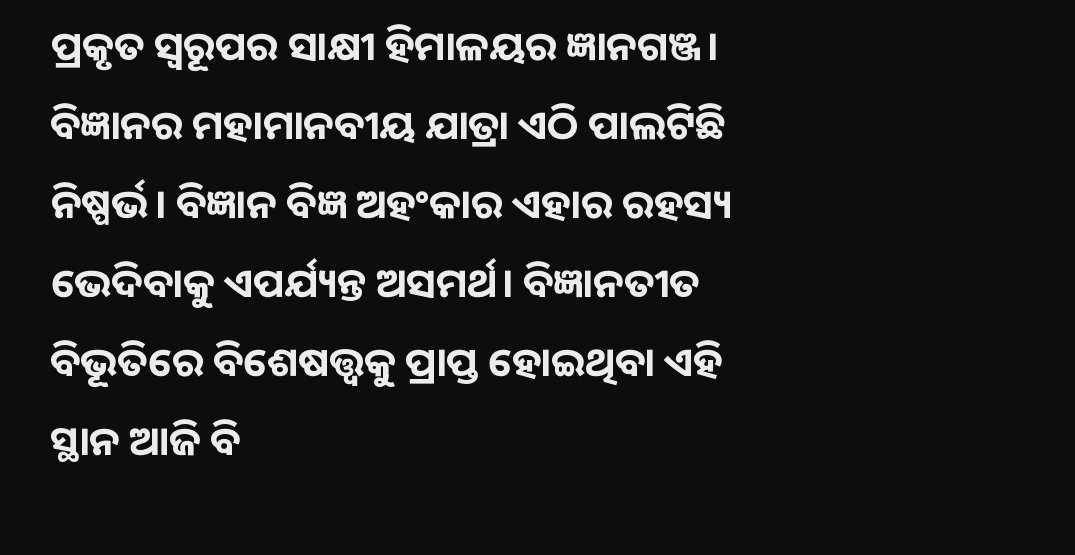ପ୍ରକୃତ ସ୍ବରୂପର ସାକ୍ଷୀ ହିମାଳୟର ଜ୍ଞାନଗଞ୍ଜ। ବିଜ୍ଞାନର ମହାମାନବୀୟ ଯାତ୍ରା ଏଠି ପାଲଟିଛି ନିଷ୍ପର୍ଭ। ବିଜ୍ଞାନ ବିଜ୍ଞ ଅହଂକାର ଏହାର ରହସ୍ୟ ଭେଦିବାକୁ ଏପର୍ଯ୍ୟନ୍ତ ଅସମର୍ଥ। ବିଜ୍ଞାନତୀତ ବିଭୂତିରେ ବିଶେଷତ୍ତ୍ବକୁ ପ୍ରାପ୍ତ ହୋଇଥିବା ଏହି ସ୍ଥାନ ଆଜି ବି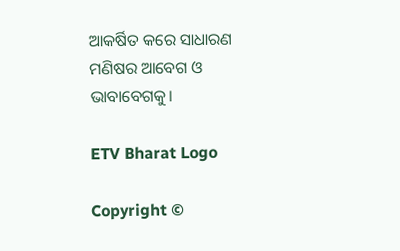ଆକର୍ଷିତ କରେ ସାଧାରଣ ମଣିଷର ଆବେଗ ଓ ଭାବାବେଗକୁ।

ETV Bharat Logo

Copyright ©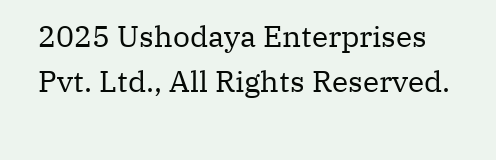2025 Ushodaya Enterprises Pvt. Ltd., All Rights Reserved.